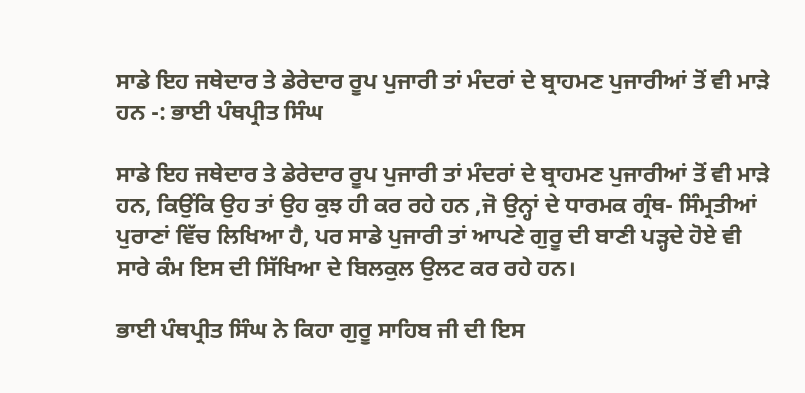ਸਾਡੇ ਇਹ ਜਥੇਦਾਰ ਤੇ ਡੇਰੇਦਾਰ ਰੂਪ ਪੁਜਾਰੀ ਤਾਂ ਮੰਦਰਾਂ ਦੇ ਬ੍ਰਾਹਮਣ ਪੁਜਾਰੀਆਂ ਤੋਂ ਵੀ ਮਾੜੇ ਹਨ -: ਭਾਈ ਪੰਥਪ੍ਰੀਤ ਸਿੰਘ

ਸਾਡੇ ਇਹ ਜਥੇਦਾਰ ਤੇ ਡੇਰੇਦਾਰ ਰੂਪ ਪੁਜਾਰੀ ਤਾਂ ਮੰਦਰਾਂ ਦੇ ਬ੍ਰਾਹਮਣ ਪੁਜਾਰੀਆਂ ਤੋਂ ਵੀ ਮਾੜੇ ਹਨ, ਕਿਉਂਕਿ ਉਹ ਤਾਂ ਉਹ ਕੁਝ ਹੀ ਕਰ ਰਹੇ ਹਨ ,ਜੋ ਉਨ੍ਹਾਂ ਦੇ ਧਾਰਮਕ ਗ੍ਰੰਥ- ਸਿੰਮ੍ਰਤੀਆਂ ਪੁਰਾਣਾਂ ਵਿੱਚ ਲਿਖਿਆ ਹੈ, ਪਰ ਸਾਡੇ ਪੁਜਾਰੀ ਤਾਂ ਆਪਣੇ ਗੁਰੂ ਦੀ ਬਾਣੀ ਪੜ੍ਹਦੇ ਹੋਏ ਵੀ ਸਾਰੇ ਕੰਮ ਇਸ ਦੀ ਸਿੱਖਿਆ ਦੇ ਬਿਲਕੁਲ ਉਲਟ ਕਰ ਰਹੇ ਹਨ।

ਭਾਈ ਪੰਥਪ੍ਰੀਤ ਸਿੰਘ ਨੇ ਕਿਹਾ ਗੁਰੂ ਸਾਹਿਬ ਜੀ ਦੀ ਇਸ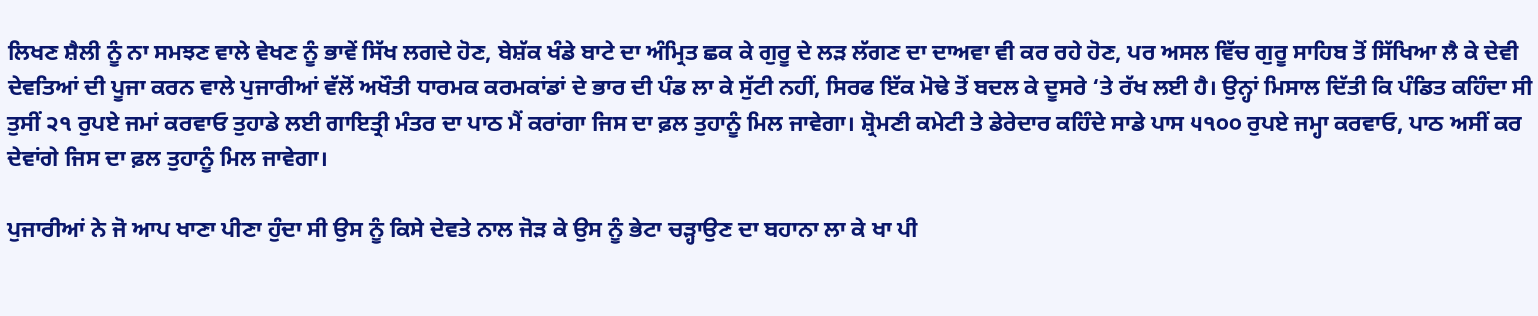ਲਿਖਣ ਸ਼ੈਲੀ ਨੂੰ ਨਾ ਸਮਝਣ ਵਾਲੇ ਵੇਖਣ ਨੂੰ ਭਾਵੇਂ ਸਿੱਖ ਲਗਦੇ ਹੋਣ, ਬੇਸ਼ੱਕ ਖੰਡੇ ਬਾਟੇ ਦਾ ਅੰਮ੍ਰਿਤ ਛਕ ਕੇ ਗੁਰੂ ਦੇ ਲੜ ਲੱਗਣ ਦਾ ਦਾਅਵਾ ਵੀ ਕਰ ਰਹੇ ਹੋਣ, ਪਰ ਅਸਲ ਵਿੱਚ ਗੁਰੂ ਸਾਹਿਬ ਤੋਂ ਸਿੱਖਿਆ ਲੈ ਕੇ ਦੇਵੀ ਦੇਵਤਿਆਂ ਦੀ ਪੂਜਾ ਕਰਨ ਵਾਲੇ ਪੁਜਾਰੀਆਂ ਵੱਲੋਂ ਅਖੌਤੀ ਧਾਰਮਕ ਕਰਮਕਾਂਡਾਂ ਦੇ ਭਾਰ ਦੀ ਪੰਡ ਲਾ ਕੇ ਸੁੱਟੀ ਨਹੀਂ, ਸਿਰਫ ਇੱਕ ਮੋਢੇ ਤੋਂ ਬਦਲ ਕੇ ਦੂਸਰੇ ‘ਤੇ ਰੱਖ ਲਈ ਹੈ। ਉਨ੍ਹਾਂ ਮਿਸਾਲ ਦਿੱਤੀ ਕਿ ਪੰਡਿਤ ਕਹਿੰਦਾ ਸੀ ਤੁਸੀਂ ੨੧ ਰੁਪਏ ਜਮਾਂ ਕਰਵਾਓ ਤੁਹਾਡੇ ਲਈ ਗਾਇਤ੍ਰੀ ਮੰਤਰ ਦਾ ਪਾਠ ਮੈਂ ਕਰਾਂਗਾ ਜਿਸ ਦਾ ਫ਼ਲ ਤੁਹਾਨੂੰ ਮਿਲ ਜਾਵੇਗਾ। ਸ਼੍ਰੋਮਣੀ ਕਮੇਟੀ ਤੇ ਡੇਰੇਦਾਰ ਕਹਿੰਦੇ ਸਾਡੇ ਪਾਸ ੫੧੦੦ ਰੁਪਏ ਜਮ੍ਹਾ ਕਰਵਾਓ, ਪਾਠ ਅਸੀਂ ਕਰ ਦੇਵਾਂਗੇ ਜਿਸ ਦਾ ਫ਼ਲ ਤੁਹਾਨੂੰ ਮਿਲ ਜਾਵੇਗਾ।

ਪੁਜਾਰੀਆਂ ਨੇ ਜੋ ਆਪ ਖਾਣਾ ਪੀਣਾ ਹੁੰਦਾ ਸੀ ਉਸ ਨੂੰ ਕਿਸੇ ਦੇਵਤੇ ਨਾਲ ਜੋੜ ਕੇ ਉਸ ਨੂੰ ਭੇਟਾ ਚੜ੍ਹਾਉਣ ਦਾ ਬਹਾਨਾ ਲਾ ਕੇ ਖਾ ਪੀ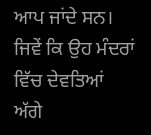ਆਪ ਜਾਂਦੇ ਸਨ। ਜਿਵੇਂ ਕਿ ਉਹ ਮੰਦਰਾਂ ਵਿੱਚ ਦੇਵਤਿਆਂ ਅੱਗੇ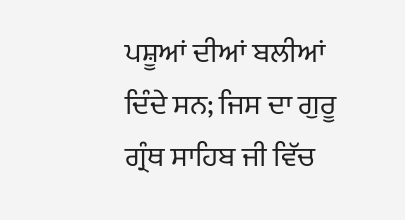ਪਸ਼ੂਆਂ ਦੀਆਂ ਬਲੀਆਂ ਦਿੰਦੇ ਸਨ; ਜਿਸ ਦਾ ਗੁਰੂ ਗ੍ਰੰਥ ਸਾਹਿਬ ਜੀ ਵਿੱਚ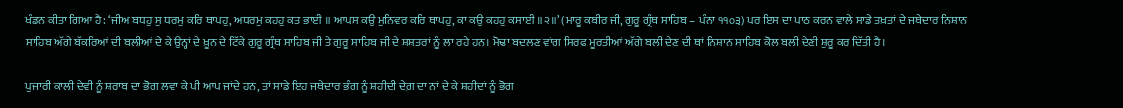ਖੰਡਨ ਕੀਤਾ ਗਿਆ ਹੈ: ‘ਜੀਅ ਬਧਹੁ ਸੁ ਧਰਮੁ ਕਰਿ ਥਾਪਹੁ, ਅਧਰਮੁ ਕਹਹੁ ਕਤ ਭਾਈ ॥ ਆਪਸ ਕਉ ਮੁਨਿਵਰ ਕਰਿ ਥਾਪਹੁ, ਕਾ ਕਉ ਕਹਹੁ ਕਸਾਈ ॥੨॥’ (ਮਾਰੂ ਕਬੀਰ ਜੀ, ਗੁਰੂ ਗ੍ਰੰਥ ਸਾਹਿਬ – ਪੰਨਾ ੧੧੦੩) ਪਰ ਇਸ ਦਾ ਪਾਠ ਕਰਨ ਵਾਲੇ ਸਾਡੇ ਤਖ਼ਤਾਂ ਦੇ ਜਥੇਦਾਰ ਨਿਸ਼ਾਨ ਸਾਹਿਬ ਅੱਗੇ ਬੱਕਰਿਆਂ ਦੀ ਬਲੀਆਂ ਦੇ ਕੇ ਉਨ੍ਹਾਂ ਦੇ ਖ਼ੂਨ ਦੇ ਟਿੱਕੇ ਗੁਰੂ ਗ੍ਰੰਥ ਸਾਹਿਬ ਜੀ ਤੇ ਗੁਰੂ ਸਾਹਿਬ ਜੀ ਦੇ ਸ਼ਸ਼ਤਰਾਂ ਨੂੰ ਲਾ ਰਹੇ ਹਨ। ਮੋਢਾ ਬਦਲਣ ਵਾਂਗ ਸਿਰਫ ਮੂਰਤੀਆਂ ਅੱਗੇ ਬਲੀ ਦੇਣ ਦੀ ਥਾਂ ਨਿਸ਼ਾਨ ਸਾਹਿਬ ਕੋਲ ਬਲੀ ਦੇਣੀ ਸ਼ੁਰੂ ਕਰ ਦਿੱਤੀ ਹੈ।

ਪੁਜਾਰੀ ਕਾਲੀ ਦੇਵੀ ਨੂੰ ਸ਼ਰਾਬ ਦਾ ਭੋਗ ਲਵਾ ਕੇ ਪੀ ਆਪ ਜਾਂਦੇ ਹਨ, ਤਾਂ ਸਾਡੇ ਇਹ ਜਥੇਦਾਰ ਭੰਗ ਨੂੰ ਸ਼ਹੀਦੀ ਦੇਗ਼ ਦਾ ਨਾਂ ਦੇ ਕੇ ਸ਼ਹੀਦਾਂ ਨੂੰ ਭੋਗ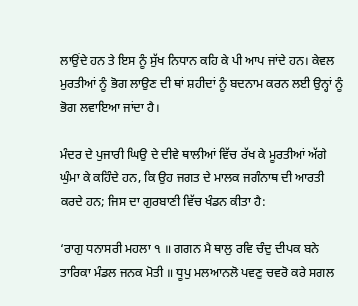ਲਾਉਂਦੇ ਹਨ ਤੇ ਇਸ ਨੂੰ ਸੁੱਖ ਨਿਧਾਨ ਕਹਿ ਕੇ ਪੀ ਆਪ ਜਾਂਦੇ ਹਨ। ਕੇਵਲ ਮੁਰਤੀਆਂ ਨੂੰ ਭੋਗ ਲਾਉਣ ਦੀ ਥਾਂ ਸ਼ਹੀਦਾਂ ਨੂੰ ਬਦਨਾਮ ਕਰਨ ਲਈ ਉਨ੍ਹਾਂ ਨੂੰ ਭੋਗ ਲਵਾਇਆ ਜਾਂਦਾ ਹੈ।

ਮੰਦਰ ਦੇ ਪੁਜਾਰੀ ਘਿਉ ਦੇ ਦੀਵੇ ਥਾਲੀਆਂ ਵਿੱਚ ਰੱਖ ਕੇ ਮੂਰਤੀਆਂ ਅੱਗੇ ਘੁੰਮਾ ਕੇ ਕਹਿੰਦੇ ਹਨ, ਕਿ ਉਹ ਜਗਤ ਦੇ ਮਾਲਕ ਜਗੰਨਾਥ ਦੀ ਆਰਤੀ ਕਰਦੇ ਹਨ; ਜਿਸ ਦਾ ਗੁਰਬਾਣੀ ਵਿੱਚ ਖੰਡਨ ਕੀਤਾ ਹੈ:

‘ਰਾਗੁ ਧਨਾਸਰੀ ਮਹਲਾ ੧ ॥ ਗਗਨ ਮੈ ਥਾਲੁ ਰਵਿ ਚੰਦੁ ਦੀਪਕ ਬਨੇ ਤਾਰਿਕਾ ਮੰਡਲ ਜਨਕ ਮੋਤੀ ॥ ਧੂਪੁ ਮਲਆਨਲੋ ਪਵਣੁ ਚਵਰੋ ਕਰੇ ਸਗਲ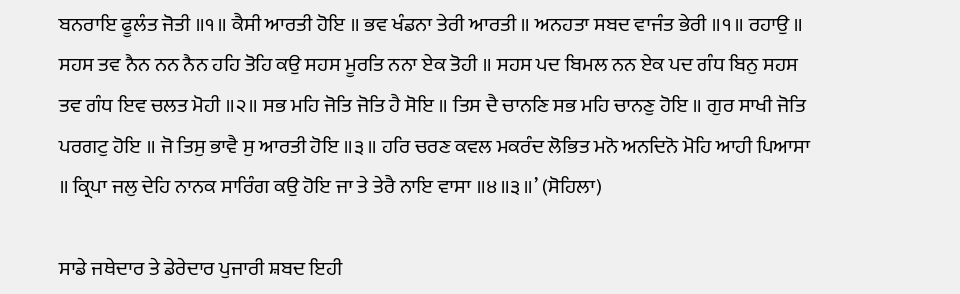ਬਨਰਾਇ ਫੂਲੰਤ ਜੋਤੀ ॥੧॥ ਕੈਸੀ ਆਰਤੀ ਹੋਇ ॥ ਭਵ ਖੰਡਨਾ ਤੇਰੀ ਆਰਤੀ ॥ ਅਨਹਤਾ ਸਬਦ ਵਾਜੰਤ ਭੇਰੀ ॥੧॥ ਰਹਾਉ ॥ ਸਹਸ ਤਵ ਨੈਨ ਨਨ ਨੈਨ ਹਹਿ ਤੋਹਿ ਕਉ ਸਹਸ ਮੂਰਤਿ ਨਨਾ ਏਕ ਤੋਹੀ ॥ ਸਹਸ ਪਦ ਬਿਮਲ ਨਨ ਏਕ ਪਦ ਗੰਧ ਬਿਨੁ ਸਹਸ ਤਵ ਗੰਧ ਇਵ ਚਲਤ ਮੋਹੀ ॥੨॥ ਸਭ ਮਹਿ ਜੋਤਿ ਜੋਤਿ ਹੈ ਸੋਇ ॥ ਤਿਸ ਦੈ ਚਾਨਣਿ ਸਭ ਮਹਿ ਚਾਨਣੁ ਹੋਇ ॥ ਗੁਰ ਸਾਖੀ ਜੋਤਿ ਪਰਗਟੁ ਹੋਇ ॥ ਜੋ ਤਿਸੁ ਭਾਵੈ ਸੁ ਆਰਤੀ ਹੋਇ ॥੩॥ ਹਰਿ ਚਰਣ ਕਵਲ ਮਕਰੰਦ ਲੋਭਿਤ ਮਨੋ ਅਨਦਿਨੋ ਮੋਹਿ ਆਹੀ ਪਿਆਸਾ ॥ ਕ੍ਰਿਪਾ ਜਲੁ ਦੇਹਿ ਨਾਨਕ ਸਾਰਿੰਗ ਕਉ ਹੋਇ ਜਾ ਤੇ ਤੇਰੈ ਨਾਇ ਵਾਸਾ ॥੪॥੩॥’ (ਸੋਹਿਲਾ)

ਸਾਡੇ ਜਥੇਦਾਰ ਤੇ ਡੇਰੇਦਾਰ ਪੁਜਾਰੀ ਸ਼ਬਦ ਇਹੀ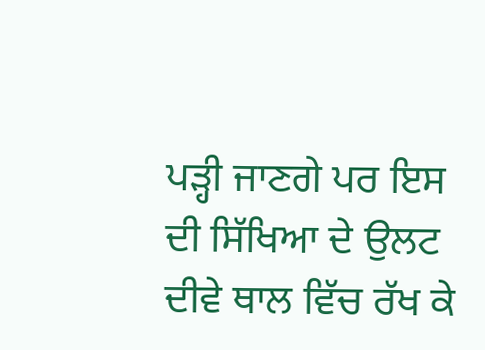ਪੜ੍ਹੀ ਜਾਣਗੇ ਪਰ ਇਸ ਦੀ ਸਿੱਖਿਆ ਦੇ ਉਲਟ ਦੀਵੇ ਥਾਲ ਵਿੱਚ ਰੱਖ ਕੇ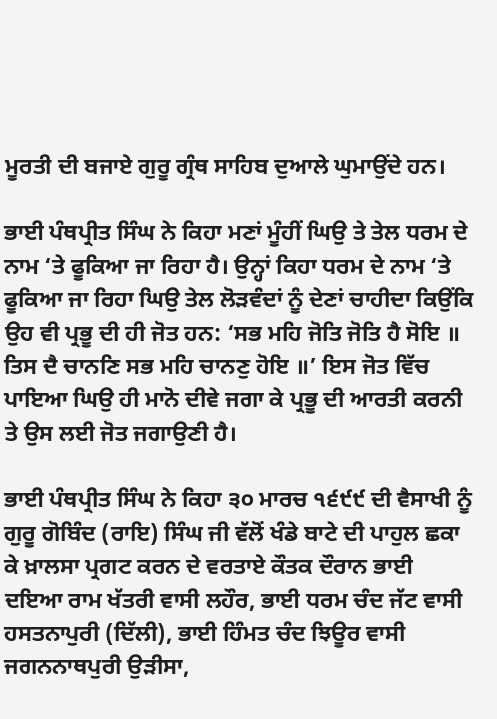ਮੂਰਤੀ ਦੀ ਬਜਾਏ ਗੁਰੂ ਗ੍ਰੰਥ ਸਾਹਿਬ ਦੁਆਲੇ ਘੁਮਾਉਂਦੇ ਹਨ।

ਭਾਈ ਪੰਥਪ੍ਰੀਤ ਸਿੰਘ ਨੇ ਕਿਹਾ ਮਣਾਂ ਮੂੰਹੀਂ ਘਿਉ ਤੇ ਤੇਲ ਧਰਮ ਦੇ ਨਾਮ ‘ਤੇ ਫੂਕਿਆ ਜਾ ਰਿਹਾ ਹੈ। ਉਨ੍ਹਾਂ ਕਿਹਾ ਧਰਮ ਦੇ ਨਾਮ ‘ਤੇ ਫੂਕਿਆ ਜਾ ਰਿਹਾ ਘਿਉ ਤੇਲ ਲੋੜਵੰਦਾਂ ਨੂੰ ਦੇਣਾਂ ਚਾਹੀਦਾ ਕਿਉਂਕਿ ਉਹ ਵੀ ਪ੍ਰਭੂ ਦੀ ਹੀ ਜੋਤ ਹਨ: ‘ਸਭ ਮਹਿ ਜੋਤਿ ਜੋਤਿ ਹੈ ਸੋਇ ॥ ਤਿਸ ਦੈ ਚਾਨਣਿ ਸਭ ਮਹਿ ਚਾਨਣੁ ਹੋਇ ॥’ ਇਸ ਜੋਤ ਵਿੱਚ ਪਾਇਆ ਘਿਉ ਹੀ ਮਾਨੋ ਦੀਵੇ ਜਗਾ ਕੇ ਪ੍ਰਭੂ ਦੀ ਆਰਤੀ ਕਰਨੀ ਤੇ ਉਸ ਲਈ ਜੋਤ ਜਗਾਉਣੀ ਹੈ।

ਭਾਈ ਪੰਥਪ੍ਰੀਤ ਸਿੰਘ ਨੇ ਕਿਹਾ ੩੦ ਮਾਰਚ ੧੬੯੯ ਦੀ ਵੈਸਾਖੀ ਨੂੰ ਗੁਰੂ ਗੋਬਿੰਦ (ਰਾਇ) ਸਿੰਘ ਜੀ ਵੱਲੋਂ ਖੰਡੇ ਬਾਟੇ ਦੀ ਪਾਹੁਲ ਛਕਾ ਕੇ ਖ਼ਾਲਸਾ ਪ੍ਰਗਟ ਕਰਨ ਦੇ ਵਰਤਾਏ ਕੌਤਕ ਦੌਰਾਨ ਭਾਈ ਦਇਆ ਰਾਮ ਖੱਤਰੀ ਵਾਸੀ ਲਹੌਰ, ਭਾਈ ਧਰਮ ਚੰਦ ਜੱਟ ਵਾਸੀ ਹਸਤਨਾਪੁਰੀ (ਦਿੱਲੀ), ਭਾਈ ਹਿੰਮਤ ਚੰਦ ਝਿਊਰ ਵਾਸੀ ਜਗਨਨਾਥਪੁਰੀ ਉੜੀਸਾ,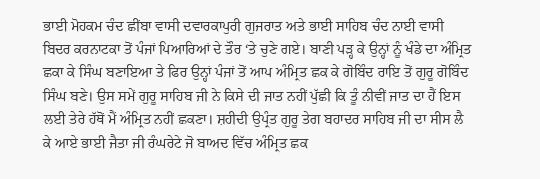ਭਾਈ ਮੋਹਕਮ ਚੰਦ ਛੀਂਬਾ ਵਾਸੀ ਦਵਾਰਕਾਪੁਰੀ ਗੁਜਰਾਤ ਅਤੇ ਭਾਈ ਸਾਹਿਬ ਚੰਦ ਨਾਈ ਵਾਸੀ ਬਿਦਰ ਕਰਨਾਟਕਾ ਤੋਂ ਪੰਜਾਂ ਪਿਆਰਿਆਂ ਦੇ ਤੌਰ ‘ਤੇ ਚੁਣੇ ਗਏ। ਬਾਣੀ ਪੜ੍ਹ ਕੇ ਉਨ੍ਹਾਂ ਨੂੰ ਖੰਡੇ ਦਾ ਅੰਮ੍ਰਿਤ ਛਕਾ ਕੇ ਸਿੰਘ ਬਣਾਇਆ ਤੇ ਫਿਰ ਉਨ੍ਹਾਂ ਪੰਜਾਂ ਤੋਂ ਆਪ ਅੰਮ੍ਰਿਤ ਛਕ ਕੇ ਗੋਬਿੰਦ ਰਾਇ ਤੋਂ ਗੁਰੂ ਗੋਬਿੰਦ ਸਿੰਘ ਬਣੇ। ਉਸ ਸਮੇਂ ਗੁਰੂ ਸਾਹਿਬ ਜੀ ਨੇ ਕਿਸੇ ਦੀ ਜਾਤ ਨਹੀਂ ਪੁੱਛੀ ਕਿ ਤੂੰ ਨੀਵੀਂ ਜਾਤ ਦਾ ਹੈਂ ਇਸ ਲਈ ਤੇਰੇ ਹੱਥੋਂ ਮੈਂ ਅੰਮ੍ਰਿਤ ਨਹੀਂ ਛਕਣਾ। ਸ਼ਹੀਦੀ ਉਪ੍ਰੰਤ ਗੁਰੂ ਤੇਗ ਬਹਾਦਰ ਸਾਹਿਬ ਜੀ ਦਾ ਸੀਸ ਲੈ ਕੇ ਆਏ ਭਾਈ ਜੈਤਾ ਜੀ ਰੰਘਰੇਟੇ ਜੋ ਬਾਅਦ ਵਿੱਚ ਅੰਮ੍ਰਿਤ ਛਕ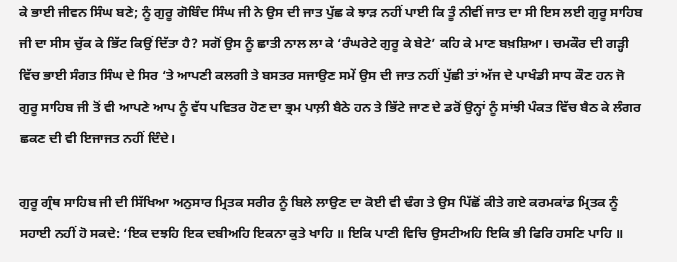ਕੇ ਭਾਈ ਜੀਵਨ ਸਿੰਘ ਬਣੇ; ਨੂੰ ਗੁਰੂ ਗੋਬਿੰਦ ਸਿੰਘ ਜੀ ਨੇ ਉਸ ਦੀ ਜਾਤ ਪੁੱਛ ਕੇ ਝਾੜ ਨਹੀਂ ਪਾਈ ਕਿ ਤੂੰ ਨੀਵੀਂ ਜਾਤ ਦਾ ਸੀ ਇਸ ਲਈ ਗੁਰੂ ਸਾਹਿਬ ਜੀ ਦਾ ਸੀਸ ਚੁੱਕ ਕੇ ਭਿੱਟ ਕਿਉਂ ਦਿੱਤਾ ਹੈ? ਸਗੋਂ ਉਸ ਨੂੰ ਛਾਤੀ ਨਾਲ ਲਾ ਕੇ ‘ਰੰਘਰੇਟੇ ਗੁਰੂ ਕੇ ਬੇਟੇ’ ਕਹਿ ਕੇ ਮਾਣ ਬਖ਼ਸ਼ਿਆ। ਚਮਕੌਰ ਦੀ ਗੜ੍ਹੀ ਵਿੱਚ ਭਾਈ ਸੰਗਤ ਸਿੰਘ ਦੇ ਸਿਰ ‘ਤੇ ਆਪਣੀ ਕਲਗੀ ਤੇ ਬਸਤਰ ਸਜਾਉਣ ਸਮੇਂ ਉਸ ਦੀ ਜਾਤ ਨਹੀਂ ਪੁੱਛੀ ਤਾਂ ਅੱਜ ਦੇ ਪਾਖੰਡੀ ਸਾਧ ਕੌਣ ਹਨ ਜੋ ਗੁਰੂ ਸਾਹਿਬ ਜੀ ਤੋਂ ਵੀ ਆਪਣੇ ਆਪ ਨੂੰ ਵੱਧ ਪਵਿਤਰ ਹੋਣ ਦਾ ਭ੍ਰਮ ਪਾਲ਼ੀ ਬੈਠੇ ਹਨ ਤੇ ਭਿੱਟੇ ਜਾਣ ਦੇ ਡਰੋਂ ਉਨ੍ਹਾਂ ਨੂੰ ਸਾਂਝੀ ਪੰਕਤ ਵਿੱਚ ਬੈਠ ਕੇ ਲੰਗਰ ਛਕਣ ਦੀ ਵੀ ਇਜਾਜਤ ਨਹੀਂ ਦਿੰਦੇ।

ਗੁਰੂ ਗ੍ਰੰਥ ਸਾਹਿਬ ਜੀ ਦੀ ਸਿੱਖਿਆ ਅਨੁਸਾਰ ਮ੍ਰਿਤਕ ਸਰੀਰ ਨੂੰ ਬਿਲੇ ਲਾਉਣ ਦਾ ਕੋਈ ਵੀ ਢੰਗ ਤੇ ਉਸ ਪਿੱਛੋਂ ਕੀਤੇ ਗਏ ਕਰਮਕਾਂਡ ਮ੍ਰਿਤਕ ਨੂੰ ਸਹਾਈ ਨਹੀਂ ਹੋ ਸਕਦੇ: ‘ਇਕ ਦਝਹਿ ਇਕ ਦਬੀਅਹਿ ਇਕਨਾ ਕੁਤੇ ਖਾਹਿ ॥ ਇਕਿ ਪਾਣੀ ਵਿਚਿ ਉਸਟੀਅਹਿ ਇਕਿ ਭੀ ਫਿਰਿ ਹਸਣਿ ਪਾਹਿ ॥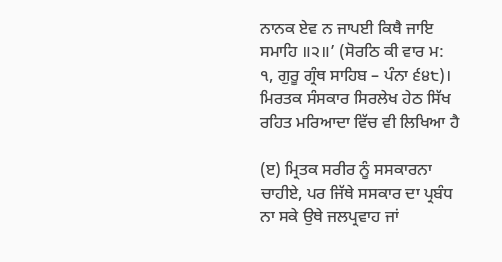ਨਾਨਕ ਏਵ ਨ ਜਾਪਈ ਕਿਥੈ ਜਾਇ ਸਮਾਹਿ ॥੨॥’ (ਸੋਰਠਿ ਕੀ ਵਾਰ ਮ: ੧, ਗੁਰੂ ਗ੍ਰੰਥ ਸਾਹਿਬ – ਪੰਨਾ ੬੪੮)। ਮਿਰਤਕ ਸੰਸਕਾਰ ਸਿਰਲੇਖ ਹੇਠ ਸਿੱਖ ਰਹਿਤ ਮਰਿਆਦਾ ਵਿੱਚ ਵੀ ਲਿਖਿਆ ਹੈ

(ੲ) ਮ੍ਰਿਤਕ ਸਰੀਰ ਨੂੰ ਸਸਕਾਰਨਾ ਚਾਹੀਏ, ਪਰ ਜਿੱਥੇ ਸਸਕਾਰ ਦਾ ਪ੍ਰਬੰਧ ਨਾ ਸਕੇ ਉਥੇ ਜਲਪ੍ਰਵਾਹ ਜਾਂ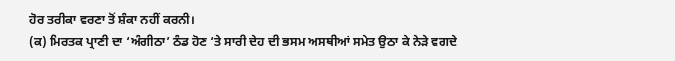ਹੋਰ ਤਰੀਕਾ ਵਰਣਾ ਤੋਂ ਸ਼ੰਕਾ ਨਹੀਂ ਕਰਨੀ।
(ਕ) ਮਿਰਤਕ ਪ੍ਰਾਣੀ ਦਾ ‘ਅੰਗੀਠਾ’ ਠੰਡ ਹੋਣ ‘ਤੇ ਸਾਰੀ ਦੇਹ ਦੀ ਭਸਮ ਅਸਥੀਆਂ ਸਮੇਤ ਉਠਾ ਕੇ ਨੇੜੇ ਵਗਦੇ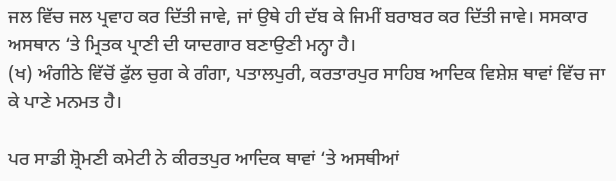ਜਲ ਵਿੱਚ ਜਲ ਪ੍ਰਵਾਹ ਕਰ ਦਿੱਤੀ ਜਾਵੇ, ਜਾਂ ਉਥੇ ਹੀ ਦੱਬ ਕੇ ਜਿਮੀਂ ਬਰਾਬਰ ਕਰ ਦਿੱਤੀ ਜਾਵੇ। ਸਸਕਾਰ ਅਸਥਾਨ ‘ਤੇ ਮ੍ਰਿਤਕ ਪ੍ਰਾਣੀ ਦੀ ਯਾਦਗਾਰ ਬਣਾਉਣੀ ਮਨ੍ਹਾ ਹੈ।
(ਖ) ਅੰਗੀਠੇ ਵਿੱਚੋਂ ਫੁੱਲ ਚੁਗ ਕੇ ਗੰਗਾ, ਪਤਾਲਪੁਰੀ, ਕਰਤਾਰਪੁਰ ਸਾਹਿਬ ਆਦਿਕ ਵਿਸ਼ੇਸ਼ ਥਾਵਾਂ ਵਿੱਚ ਜਾ ਕੇ ਪਾਣੇ ਮਨਮਤ ਹੈ।

ਪਰ ਸਾਡੀ ਸ਼੍ਰੋਮਣੀ ਕਮੇਟੀ ਨੇ ਕੀਰਤਪੁਰ ਆਦਿਕ ਥਾਵਾਂ ‘ਤੇ ਅਸਥੀਆਂ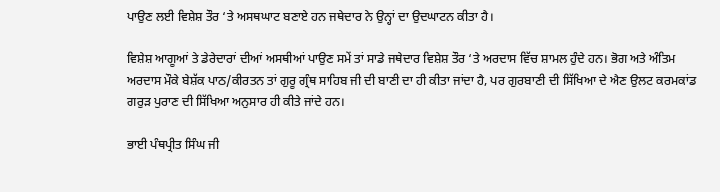ਪਾਉਣ ਲਈ ਵਿਸ਼ੇਸ਼ ਤੌਰ ‘ਤੇ ਅਸਥਘਾਟ ਬਣਾਏ ਹਨ ਜਥੇਦਾਰ ਨੇ ਉਨ੍ਹਾਂ ਦਾ ਉਦਘਾਟਨ ਕੀਤਾ ਹੈ।

ਵਿਸ਼ੇਸ਼ ਆਗੂਆਂ ਤੇ ਡੇਰੇਦਾਰਾਂ ਦੀਆਂ ਅਸਥੀਆਂ ਪਾਉਣ ਸਮੇਂ ਤਾਂ ਸਾਡੇ ਜਥੇਦਾਰ ਵਿਸ਼ੇਸ਼ ਤੌਰ ‘ਤੇ ਅਰਦਾਸ ਵਿੱਚ ਸ਼ਾਮਲ ਹੁੰਦੇ ਹਨ। ਭੋਗ ਅਤੇ ਅੰਤਿਮ ਅਰਦਾਸ ਮੌਕੇ ਬੇਸ਼ੱਕ ਪਾਠ/ਕੀਰਤਨ ਤਾਂ ਗੁਰੂ ਗ੍ਰੰਥ ਸਾਹਿਬ ਜੀ ਦੀ ਬਾਣੀ ਦਾ ਹੀ ਕੀਤਾ ਜਾਂਦਾ ਹੈ, ਪਰ ਗੁਰਬਾਣੀ ਦੀ ਸਿੱਖਿਆ ਦੇ ਐਣ ਉਲਟ ਕਰਮਕਾਂਡ ਗਰੁੜ ਪੁਰਾਣ ਦੀ ਸਿੱਖਿਆ ਅਨੁਸਾਰ ਹੀ ਕੀਤੇ ਜਾਂਦੇ ਹਨ।

ਭਾਈ ਪੰਥਪ੍ਰੀਤ ਸਿੰਘ ਜੀ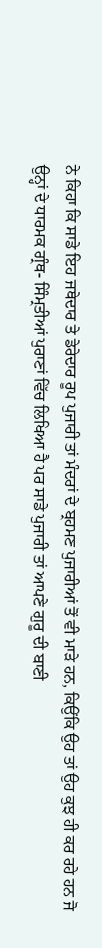ਨੇ ਕਿਹਾ ਕਿ ਸਾਡੇ ਇਹ ਜਥੇਦਾਰ ਤੇ ਡੇਰੇਦਾਰ ਰੂਪ ਪੁਜਾਰੀ ਤਾਂ ਮੰਦਰਾਂ ਦੇ ਬ੍ਰਹਮਣ ਪੁਜਾਰੀਆਂ ਤੋਂ ਵੀ ਮਾੜੇ ਹਨ, ਕਿਉਂਕਿ ਉਹ ਤਾਂ ਉਹ ਕੁਝ ਹੀ ਕਰ ਰਹੇ ਹਨ ਜੋ ਉਨ੍ਹਾਂ ਦੇ ਧਾਰਮਕ ਗ੍ਰੰਥ- ਸਿੰਮ੍ਰਤੀਆਂ ਪੁਰਾਣਾਂ ਵਿੱਚ ਲਿਖਿਆ ਹੈ ਪਰ ਸਾਡੇ ਪੁਜਾਰੀ ਤਾਂ ਆਪਣੇ ਗੁਰੂ ਦੀ ਬਾਣੀ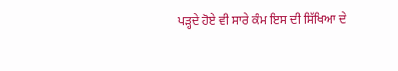ਪੜ੍ਹਦੇ ਹੋਏ ਵੀ ਸਾਰੇ ਕੰਮ ਇਸ ਦੀ ਸਿੱਖਿਆ ਦੇ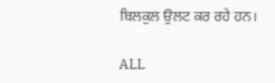ਬਿਲਕੁਲ ਉਲਟ ਕਰ ਰਹੇ ਹਨ।

ALL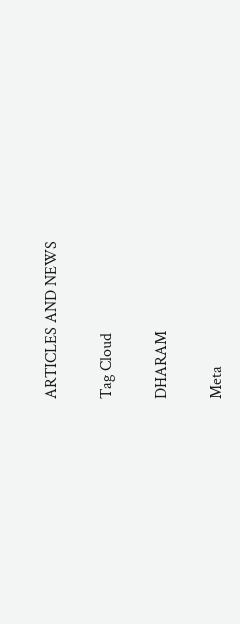ARTICLES AND NEWS

Tag Cloud

DHARAM

Meta